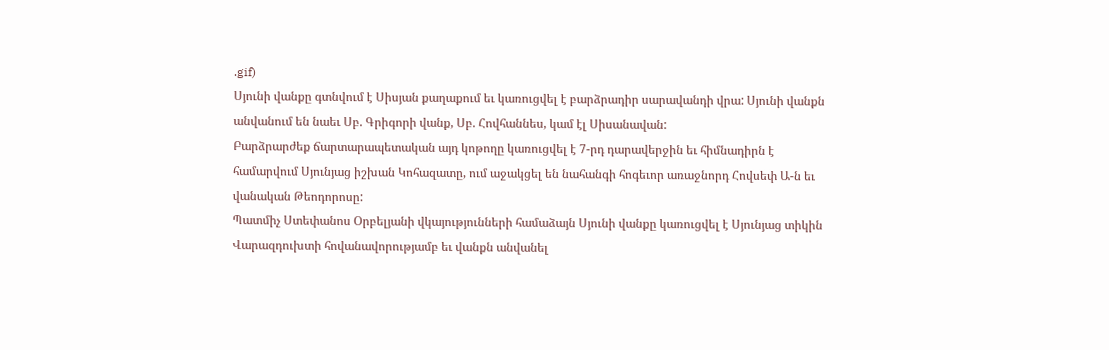.gif)
Սյունի վանքը գտնվում է Սիսյան քաղաքում եւ կառուցվել է բարձրադիր սարավանդի վրա: Սյունի վանքն անվանում են նաեւ Սբ. Գրիգորի վանք, Սբ. Հովհաննես, կամ էլ Սիսանավան:
Բարձրարժեք ճարտարապետական այդ կոթողը կառուցվել է 7-րդ դարավերջին եւ հիմնադիրն է համարվում Սյունյաց իշխան Կոհազատը, ում աջակցել են նահանգի հոգեւոր առաջնորդ Հովսեփ Ա-ն եւ վանական Թեոդորոսը:
Պատմիչ Ստեփանոս Օրբելյանի վկայությունների համաձայն Սյունի վանքը կառուցվել է Սյունյաց տիկին Վարազդուխտի հովանավորությամբ եւ վանքն անվանել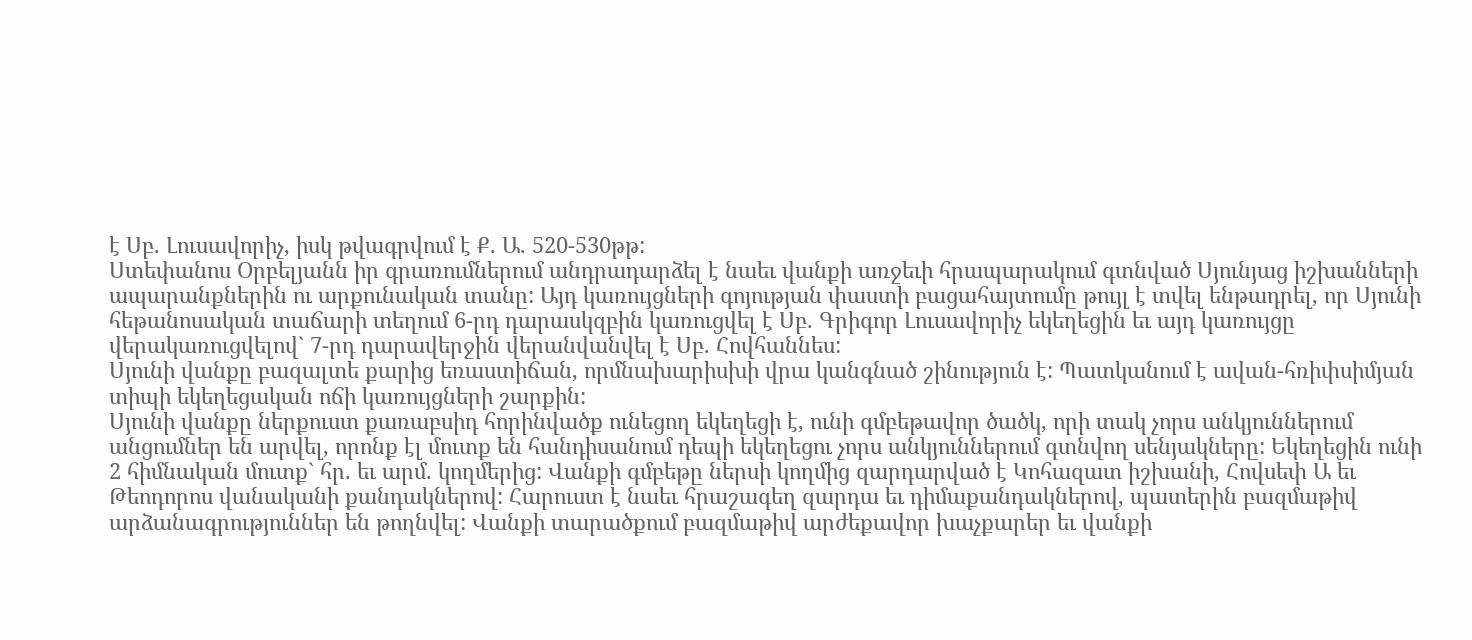է Սբ. Լուսավորիչ, իսկ թվագրվում է Ք. Ա. 520-530թթ:
Ստեփանոս Օրբելյանն իր գրառումներում անդրադարձել է նաեւ վանքի առջեւի հրապարակում գտնված Սյունյաց իշխանների ապարանքներին ու արքունական տանը: Այդ կառույցների գոյության փաստի բացահայտումը թույլ է տվել ենթադրել, որ Սյունի հեթանոսական տաճարի տեղում 6-րդ դարասկզբին կառուցվել է Սբ. Գրիգոր Լուսավորիչ եկեղեցին եւ այդ կառույցը վերակառուցվելով` 7-րդ դարավերջին վերանվանվել է Սբ. Հովհաննես:
Սյունի վանքը բազալտե քարից եռաստիճան, որմնախարիսխի վրա կանգնած շինություն է: Պատկանում է ավան-հռիփսիմյան տիպի եկեղեցական ոճի կառույցների շարքին:
Սյունի վանքը ներքուստ քառաբսիդ հորինվածք ունեցող եկեղեցի է, ունի գմբեթավոր ծածկ, որի տակ չորս անկյուններում անցումներ են արվել, որոնք էլ մուտք են հանդիսանում դեպի եկեղեցու չորս անկյուններում գտնվող սենյակները: Եկեղեցին ունի 2 հիմնական մուտք` հր. եւ արմ. կողմերից: Վանքի գմբեթը ներսի կողմից զարդարված է Կոհազատ իշխանի, Հովսեփ Ա եւ Թեոդորոս վանականի քանդակներով: Հարուստ է նաեւ հրաշագեղ զարդա եւ դիմաքանդակներով, պատերին բազմաթիվ արձանագրություններ են թողնվել: Վանքի տարածքում բազմաթիվ արժեքավոր խաչքարեր եւ վանքի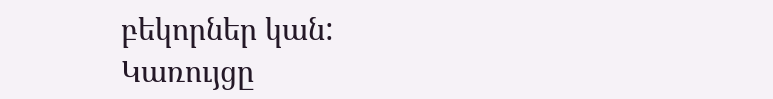բեկորներ կան:
Կառույցը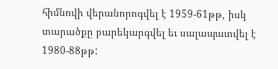հիմնովի վերանորոգվել է 1959-61թթ, իսկ տարածքը բարեկարգվել եւ սալապատվել է 1980-88թթ: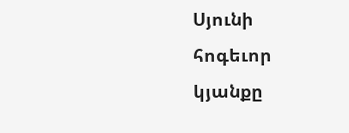Սյունի հոգեւոր կյանքը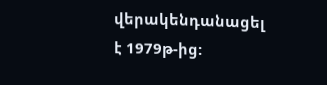վերակենդանացել է 1979թ-ից: